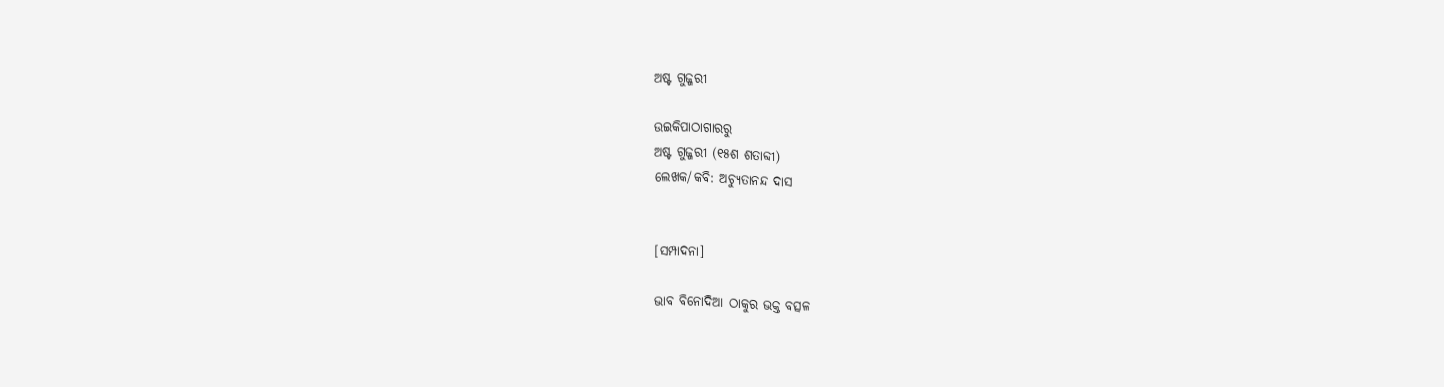ଅଷ୍ଟ ଗୁଜ୍ଜରୀ

ଉଇକିପାଠାଗାର‌ରୁ
ଅଷ୍ଟ ଗୁଜ୍ଜରୀ (୧୫ଶ ଶତାବ୍ଦୀ)
ଲେଖକ/କବି: ଅଚ୍ୟୁତାନନ୍ଦ ଦାସ


[ସମ୍ପାଦନା]

ଭାବ ବିନୋଦିଆ ଠାକୁର ଭକ୍ତ ବତ୍ସଳ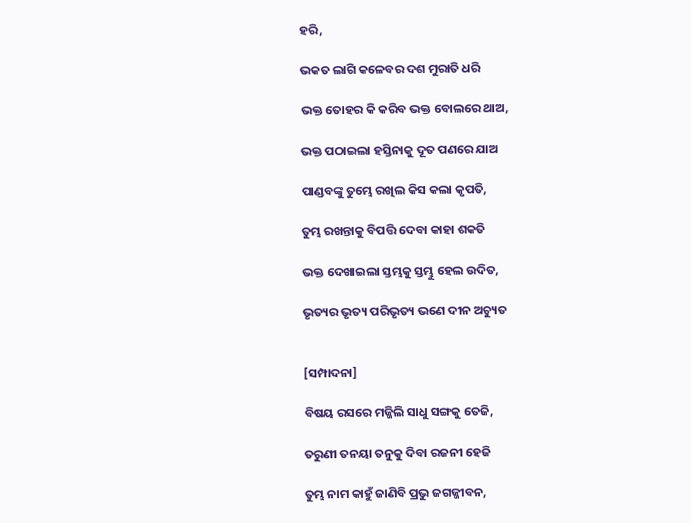ହରି,

ଭକତ ଲାଗି କଳେବର ଦଶ ମୁରାତି ଧରି

ଭକ୍ତ ତୋହର କି କରିବ ଭକ୍ତ ବୋଲରେ ଥାଅ,

ଭକ୍ତ ପଠାଇଲା ହସ୍ତିନାକୁ ଦୂତ ପଣରେ ଯାଅ

ପାଣ୍ଡବଙ୍କୁ ତୁମ୍ଭେ ରଖିଲ କିସ କଲା କୃପତି,

ତୁମ୍ଭ ରଖନ୍ତାକୁ ବିପତ୍ତି ଦେବା କାହା ଶକତି

ଭକ୍ତ ଦେଖାଇଲା ସ୍ତମ୍ଭକୁ ସ୍ତମ୍ଭୁ ହେଲ ଉଦିତ,

ଭୃତ୍ୟର ଭୃତ୍ୟ ପରିଭୃତ୍ୟ ଭଣେ ଦୀନ ଅଚ୍ୟୁତ


[ସମ୍ପାଦନା]

ବିଷୟ ରସରେ ମଜ୍ଜିଲି ସାଧୁ ସଙ୍ଗକୁ ତେଜି,

ତରୁଣୀ ତନୟା ତନୁକୁ ଦିବା ରଜନୀ ହେଜି

ତୁମ୍ଭ ନାମ କାହୁଁ ଜାଣିବି ପ୍ରଭୁ ଜଗଜ୍ଜୀବନ,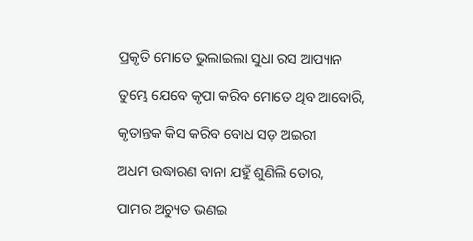ପ୍ରକୃତି ମୋତେ ଭୁଲାଇଲା ସୁଧା ରସ ଆପ୍ୟାନ

ତୁମ୍ଭେ ଯେବେ କୃପା କରିବ ମୋତେ ଥିବ ଆବୋରି,

କୃତାନ୍ତକ କିସ କରିବ ବୋଧ ସଡ଼ ଅଇରୀ

ଅଧମ ଉଦ୍ଧାରଣ ବାନା ଯହୁଁ ଶୁଣିଲି ତୋର,

ପାମର ଅଚ୍ୟୁତ ଭଣଇ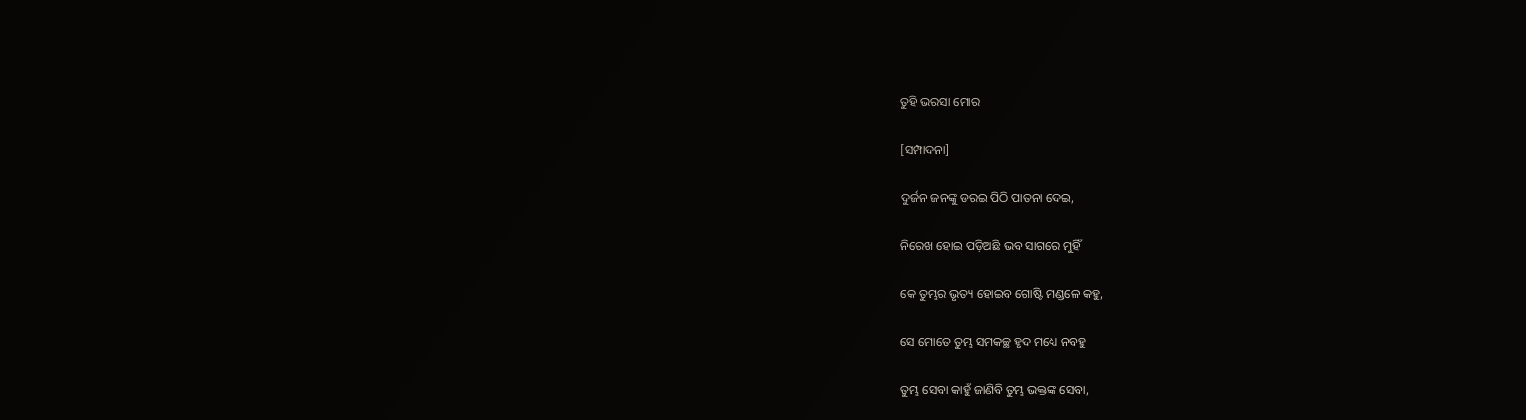ତୁହି ଭରସା ମୋର

[ସମ୍ପାଦନା]

ଦୁର୍ଜନ ଜନଙ୍କୁ ଡରଇ ପିଠି ପାତନା ଦେଇ,

ନିରେଖ ହୋଇ ପଡ଼ିଅଛି ଭବ ସାଗରେ ମୁହିଁ

କେ ତୁମ୍ଭର ଭୃତ୍ୟ ହୋଇବ ଗୋଷ୍ଟି ମଣ୍ଡଳେ କହୁ,

ସେ ମୋତେ ତୁମ୍ଭ ସମକଚ୍ଛ ହୃଦ ମଧ୍ୟେ ନବହୁ

ତୁମ୍ଭ ସେବା କାହୁଁ ଜାଣିବି ତୁମ୍ଭ ଭକ୍ତଙ୍କ ସେବା,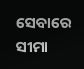ସେବାରେ ସୀମା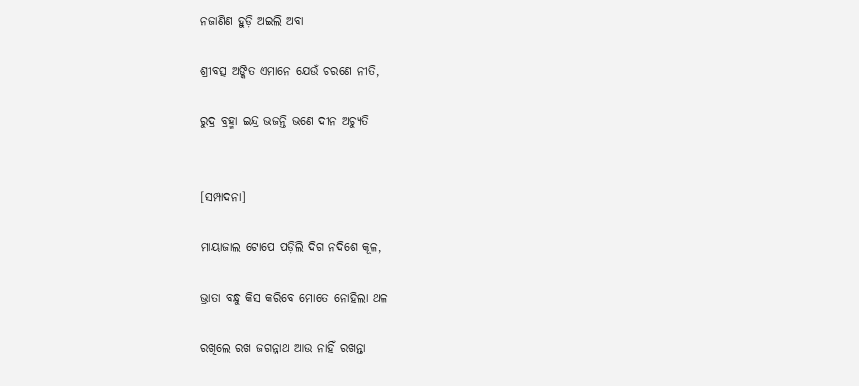ନଜାଣିଣ ହୁଡ଼ି ଅଇଲି ଅବା

ଶ୍ରୀବତ୍ସ ଅଙ୍କିତ ଏମାନେ ଯେଉଁ ଚରଣେ ନୀତି,

ରୁଦ୍ର ବ୍ରହ୍ମା ଇନ୍ଦ୍ର ଭଜନ୍ତି ଭଣେ ଦୀନ ଅଚ୍ୟୁତି


[ସମ୍ପାଦନା]

ମାୟାଜାଲ ଟୋପେ ପଡ଼ିଲି ଦିଗ ନଦିଶେ କୂଳ,

ଭ୍ରାତା ବନ୍ଧୁ କିସ କରିବେ ମୋତେ ନୋହିଲା ଥଳ

ରଖିଲେ ରଖ ଜଗନ୍ନାଥ ଆଉ ନାହିଁ ରଖନ୍ତା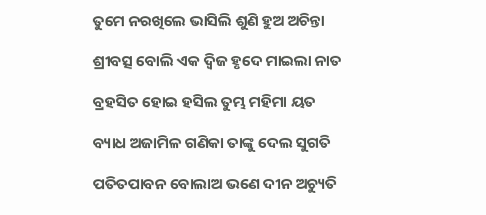ତୁମେ ନରଖିଲେ ଭାସିଲି ଶୁଣି ହୁଅ ଅଚିନ୍ତା

ଶ୍ରୀବତ୍ସ ବୋଲି ଏକ ଦ୍ୱିଜ ହୃଦେ ମାଇଲା ନାତ

ବ୍ରହସିତ ହୋଇ ହସିଲ ତୁମ୍ଭ ମହିମା ୟତ

ବ୍ୟାଧ ଅଜାମିଳ ଗଣିକା ତାଙ୍କୁ ଦେଲ ସୁଗତି

ପତିତପାବନ ବୋଲାଅ ଭଣେ ଦୀନ ଅଚ୍ୟୁତି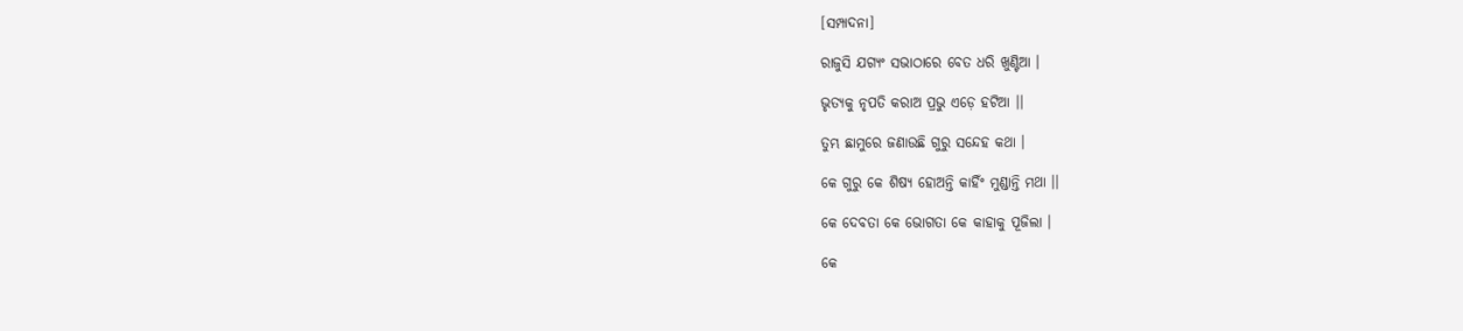[ସମ୍ପାଦନା]

ରାଜୁସି ଯଗ୍ୟଂ ସଭାଠାରେ ବେତ ଧରି ଖୁଣ୍ଟିଆ ।

ଭୃତ୍ୟକୁ ନୃପତି କରାଅ ପ୍ରଭୁ ଏଡ଼େ ହଟିଆ ।।

ତୁମ୍ଭ ଛାମୁରେ ଜଣାଉଛି ଗୁରୁ ସନ୍ଦେହ କଥା ।

କେ ଗୁରୁ କେ ଶିଷ୍ୟ ହୋଅନ୍ତି କାହିଁଂ ମୁଣ୍ଡାନ୍ତି ମଥା ।।

କେ ଦେବତା କେ ଭୋଗତା କେ କାହାକୁ ପୂଜିଲା ।

କେ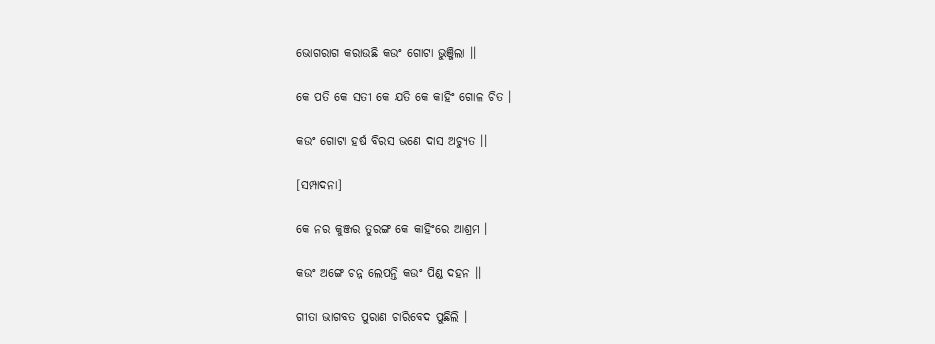ଭୋଗରାଗ କରାଉଛି କଉଂ ଗୋଟା ଭୁଞ୍ଜିଲା ।।

କେ ପତି କେ ସତୀ କେ ଯତି କେ କାହିଂ ଗୋଳ ଚିତ ।

କଉଂ ଗୋଟା ହର୍ଷ ବିରସ ଭଣେ ଦାସ ଅଚ୍ୟୁତ ।।

[ସମ୍ପାଦନା]

କେ ନର କୁଞ୍ଜର ତୁରଙ୍ଗ କେ କାହିଂରେ ଆଶ୍ରମ ।

କଉଂ ଅଙ୍ଗେ ଚନ୍ନ ଲେପନ୍ତି କଉଂ ପିଣ୍ଡ ଦହନ ।।

ଗୀତା ଭାଗବତ ପୁରାଣ ଚାରିବେଦ ପୁଛିଲି ।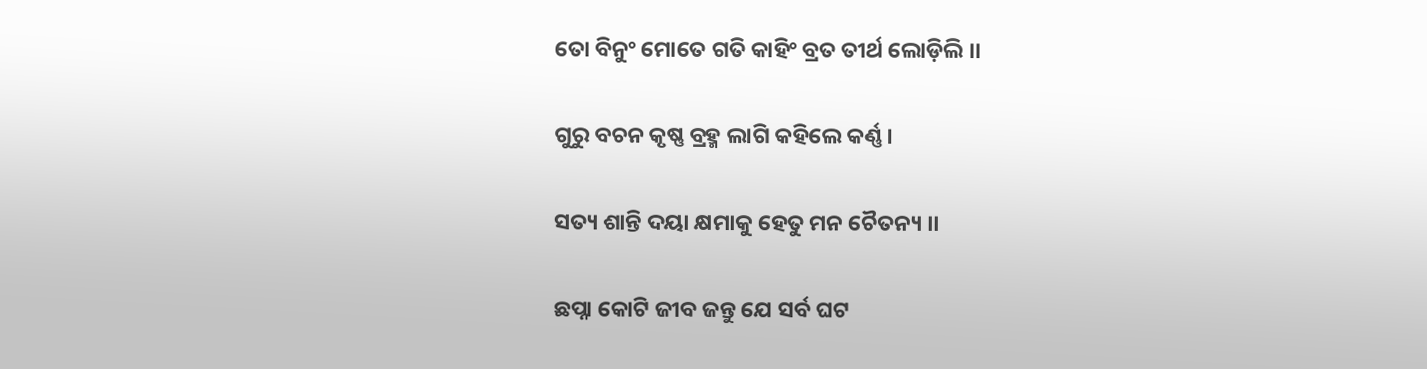ତୋ ବିନୁଂ ମୋତେ ଗତି କାହିଂ ବ୍ରତ ତୀର୍ଥ ଲୋଡ଼ିଲି ।।

ଗୁରୁ ବଚନ କୃଷ୍ଣ ବ୍ରହ୍ମ ଲାଗି କହିଲେ କର୍ଣ୍ଣ ।

ସତ୍ୟ ଶାନ୍ତି ଦୟା କ୍ଷମାକୁ ହେତୁ ମନ ଚୈତନ୍ୟ ।।

ଛପ୍ନା କୋଟି ଜୀବ ଜନ୍ତୁ ଯେ ସର୍ବ ଘଟ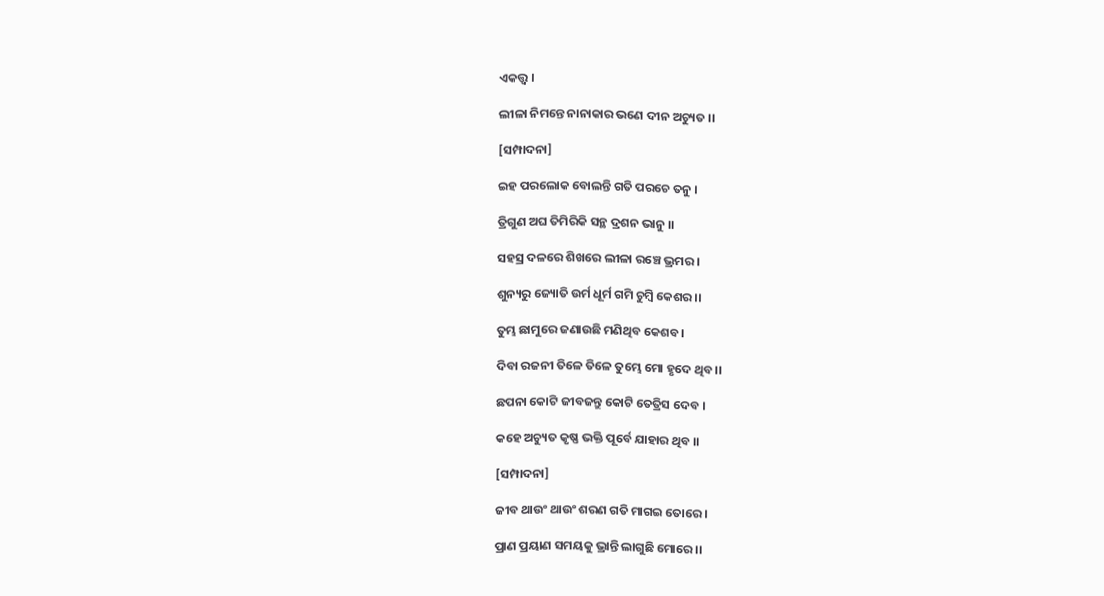ଏକତ୍ତ୍ୱ ।

ଲୀଳା ନିମନ୍ତେ ନାନାକାର ଭଣେ ଦୀନ ଅଚ୍ୟୁତ ।।

[ସମ୍ପାଦନା]

ଇହ ପରଲୋକ ବୋଲନ୍ତି ଗତି ପରଚେ ତନୁ ।

ତ୍ରିଗୁଣ ଅଘ ତିମିରିକି ସନ୍ଥ ଦ୍ରଶନ ଭାନୁ ।।

ସହସ୍ର ଦଳରେ ଶିଖରେ ଲୀଳା ରଞ୍ଚେ ଭ୍ରମର ।

ଶୁନ୍ୟରୁ ଜ୍ୟୋତି ଉର୍ମ ଧୂର୍ମ ଗମି ଚୁମ୍ବି କେଶର ।।

ତୁମ୍ଭ ଛାମୁରେ ଜଣାଉଛି ମଣିଥିବ କେଶବ ।

ଦିବା ରଜନୀ ତିଳେ ତିଳେ ତୁମ୍ଭେ ମୋ ହୃଦେ ଥିବ ।।

ଛପନା କୋଟି ଜୀବଜନ୍ତୁ କୋଟି ତେତ୍ରିସ ଦେବ ।

କହେ ଅଚ୍ୟୁତ କୃଷ୍ଣ ଭକ୍ତି ପୂର୍ବେ ଯାହାର ଥିବ ।।

[ସମ୍ପାଦନା]

ଜୀବ ଥାଉଂ ଥାଉଂ ଶରଣ ଗତି ମାଗଇ ତୋରେ ।

ପ୍ରାଣ ପ୍ରୟାଣ ସମୟକୁ ଭ୍ରାନ୍ତି ଲାଗୁଛି ମୋରେ ।।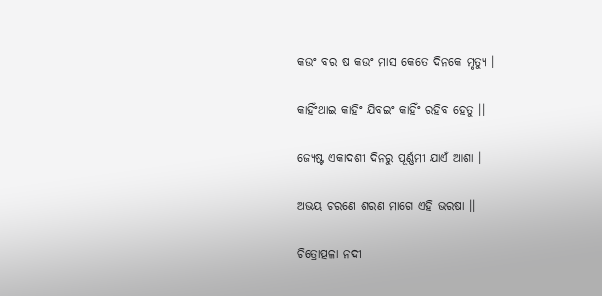କଉଂ ବର ଷ କଉଂ ମାସ କେତେ ଦିନକେ ମୃତ୍ୟୁ ।

କାହିଁଂଥାଇ କାହିଂ ଯିବଇଂ କାହିଁଂ ରହିବ ହେତୁ ।।

ଜ୍ୟେଷ୍ଟ ଏକାଦଶୀ ଦିନରୁ ପୂର୍ଣ୍ଣମୀ ଯାଏଁ ଆଶା ।

ଅଭୟ ଚରଣେ ଶରଣ ମାଗେ ଏହି ଭରଷା ।।

ଚିତ୍ରୋତ୍ପଳା ନଦୀ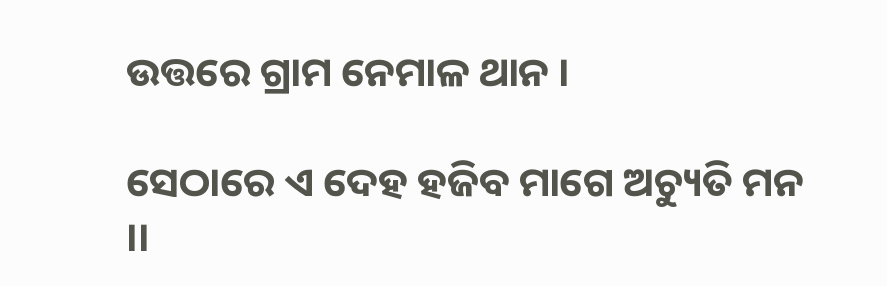ଉତ୍ତରେ ଗ୍ରାମ ନେମାଳ ଥାନ ।

ସେଠାରେ ଏ ଦେହ ହଜିବ ମାଗେ ଅଚ୍ୟୁତି ମନ ।।